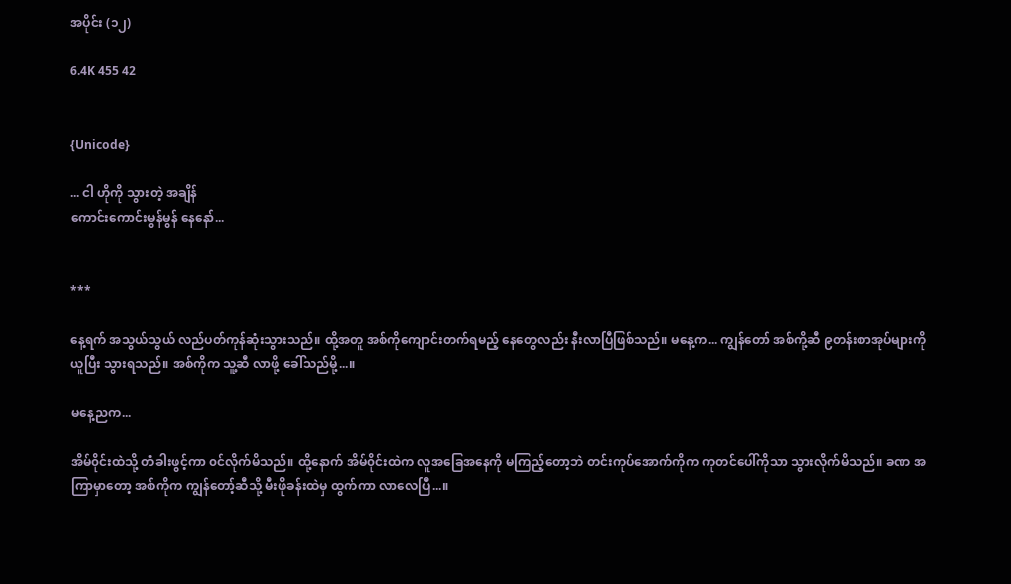အပိုင်း (၁၂)

6.4K 455 42


{Unicode}

... ငါ ဟိုကို သွားတဲ့ အချိန်
ကောင်းကောင်းမွန်မွန် နေနော်...


***

နေ့ရက် အသွယ်သွယ် လည်ပတ်ကုန်ဆုံးသွားသည်။ ထို့အတူ အစ်ကိုကျောင်းတက်ရမည့် နေတွေလည်း နီးလာပြီဖြစ်သည်။ မနေ့က... ကျွန်တော် အစ်ကို့ဆီ ၉တန်းစာအုပ်များကို ယူပြီး သွားရသည်။ အစ်ကိုက သူ့ဆီ လာဖို့ ခေါ်သည်မို့...။

မနေ့ညက...

အိမ်၀ိုင်းထဲသို့ တံခါးဖွင့်ကာ ၀င်လိုက်မိသည်။ ထို့နောက် အိမ်၀ိုင်းထဲက လူအခြေအနေကို မကြည့်တော့ဘဲ တင်းကုပ်အောက်ကိုက ကုတင်ပေါ်ကိုသာ သွားလိုက်မိသည်။ ခဏ အကြာမှာတော့ အစ်ကိုက ကျွန်တော့်ဆီသို့ မီးဖိုခန်းထဲမှ ထွက်ကာ လာလေပြီ...။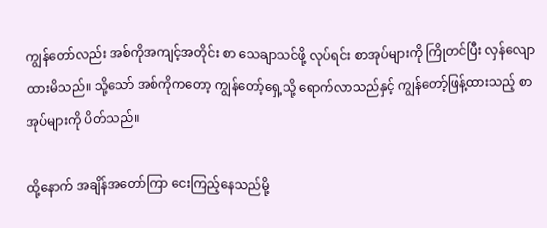ကျွန်တော်လည်း အစ်ကိုအကျင့်အတိုင်း စာ သေချာသင်ဖို့ လုပ်ရင်း စာအုပ်များကို ကြိုတင်ပြီး လှန်လျော ထားမိသည်။ သို့သော် အစ်ကိုကတော့ ကျွန်တော့်ရှေ့သို့ ရောက်လာသည်နှင့် ကျွန်တော့်ဖြန့်ထားသည့် စာအုပ်များကို ပိတ်သည်။

ထို့နောက် အချိန်အတော်ကြာ ငေးကြည့်နေသည်မို့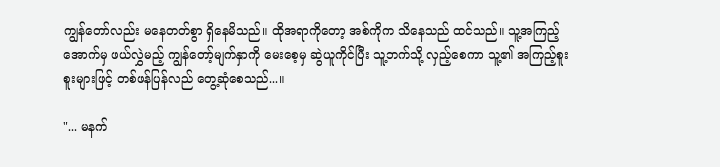ကျွန်တော်လည်း မနေတတ်စွာ ရှိနေမိသည်။ ထိုအရာကိုတော့ အစ်ကိုက သိနေသည် ထင်သည်။ သူ့အကြည့်အောက်မှ ဖယ်လွှဲမည့် ကျွန်တော့်မျက်နှာကို မေးစေ့မှ ဆွဲယူကိုင်ပြီး သူ့ဘက်သို့ လှည့်စေကာ သူ့၏ အကြည့်စူးစူးများဖြင့် တစ်ဖန်ပြန်လည် တွေ့ဆုံစေသည်...။

"... မနက်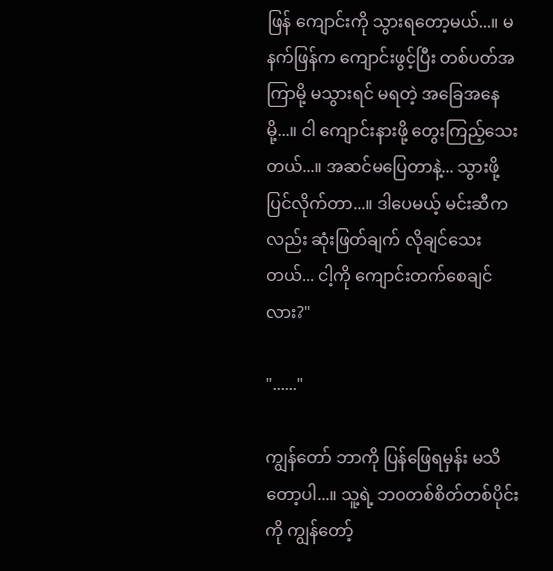ဖြန် ကျောင်းကို သွားရတော့မယ်...။ မနက်ဖြန်က ကျောင်းဖွင့်ပြီး တစ်ပတ်အကြာမို့ မသွားရင် မရတဲ့ အခြေအနေမို့...။ ငါ ကျောင်းနားဖို့ တွေးကြည့်သေးတယ်...။ အဆင်မပြေတာနဲ့... သွားဖို့ ပြင်လိုက်တာ...။ ဒါပေမယ့် မင်းဆီကလည်း ဆုံးဖြတ်ချက် လိုချင်သေးတယ်... ငါ့ကို ကျောင်းတက်စေချင်လား?"

"......"

ကျွန်တော် ဘာကို ပြန်ဖြေရမှန်း မသိတော့ပါ...။ သူ့ရဲ့ ဘ၀တစ်စိတ်တစ်ပိုင်းကို ကျွန်တော့်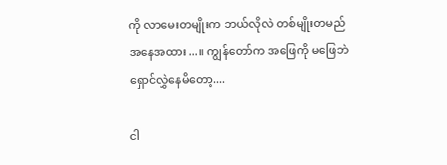ကို လာမေးတမျိုးက ဘယ်လိုလဲ တစ်မျိုးတမည် အနေအထား...။ ကျွန်တော်က အဖြေကို မဖြေဘဲ ရှောင်လွှဲနေမိတော့....

ငါ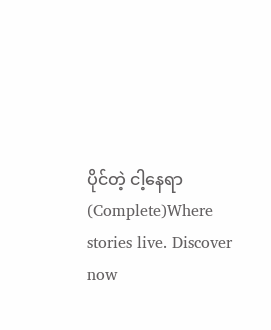ပိုင်တဲ့ ငါ့နေရာ (Complete)Where stories live. Discover now